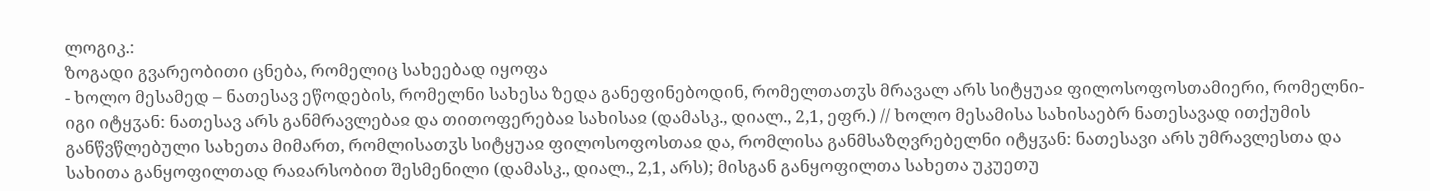ლოგიკ.:
ზოგადი გვარეობითი ცნება, რომელიც სახეებად იყოფა
- ხოლო მესამედ – ნათესავ ეწოდების, რომელნი სახესა ზედა განეფინებოდინ, რომელთათჳს მრავალ არს სიტყუაჲ ფილოსოფოსთამიერი, რომელნი-იგი იტყჳან: ნათესავ არს განმრავლებაჲ და თითოფერებაჲ სახისაჲ (დამასკ., დიალ., 2,1, ეფრ.) // ხოლო მესამისა სახისაებრ ნათესავად ითქუმის განწვწლებული სახეთა მიმართ, რომლისათჳს სიტყუაჲ ფილოსოფოსთაჲ და, რომლისა განმსაზღვრებელნი იტყჳან: ნათესავი არს უმრავლესთა და სახითა განყოფილთად რაჲარსობით შესმენილი (დამასკ., დიალ., 2,1, არს); მისგან განყოფილთა სახეთა უკუეთუ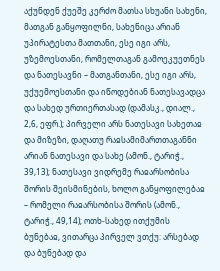აქუნდენ ქუეშე კერძო მათსა სხუანი სახენი, მათგან განყოფილნი, სახენიცა არიან უპირატესთა მათთანი, ესე იგი არს, უზემოესთანი, რომელთაგან გამოეკუეთნეს და ნათესავნი – მათგანთანი, ესე იგი არს, უქუემოესთანი და იწოდებიან ნათესავადცა და სახედ ურთიერთასად (დამასკ., დიალ., 2,6, ეფრ.); პირველი არს ნათესავი სახეთაჲ და მიზეზი, დაღათუ რაჲსამიმართთაგანნი არიან ნათესავი და სახე (ამონ., ტარიჭ., 39,13); ნათესავი ვიდრემე რაჲარსობისა შორის შეისმინების, ხოლო განყოფილებაჲ – რომელი რაჲარსობისა შორის (ამონ., ტარიჭ., 49,14); ოთხ-სახედ ითქუმის ბუნებაჲ, ვითარცა პირველ ვთქუ: არსებად და ბუნებად და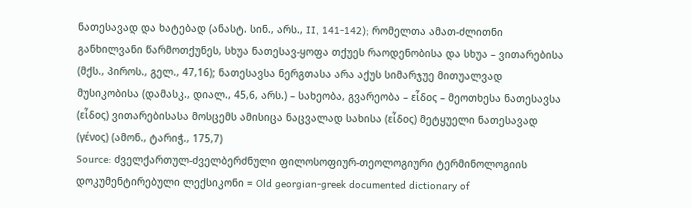ნათესავად და ხატებად (ანასტ. სინ., არს., II, 141-142); რომელთა ამათ-ძლითნი განხილვანი წარმოთქუნეს, სხუა ნათესავ-ყოფა თქუეს რაოდენობისა და სხუა – ვითარებისა (მქს., პიროს., გელ., 47,16); ნათესავსა ნერგთასა არა აქუს სიმარჯუე მითუალვად მუსიკობისა (დამასკ., დიალ., 45,6, არს.) – სახეობა, გვარეობა – εἷδος – მეოთხესა ნათესავსა (εἷδος) ვითარებისასა მოსცემს ამისიცა ნაცვალად სახისა (εἷδος) მეტყუელი ნათესავად (γένος) (ამონ., ტარიჭ., 175,7)
Source: ძველქართულ-ძველბერძნული ფილოსოფიურ-თეოლოგიური ტერმინოლოგიის დოკუმენტირებული ლექსიკონი = Old georgian-greek documented dictionary of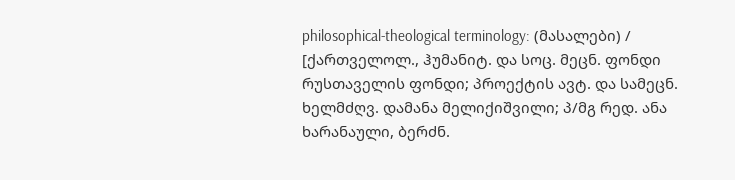philosophical-theological terminology: (მასალები) / [ქართველოლ., ჰუმანიტ. და სოც. მეცნ. ფონდი რუსთაველის ფონდი; პროექტის ავტ. და სამეცნ. ხელმძღვ. დამანა მელიქიშვილი; პ/მგ რედ. ანა ხარანაული, ბერძნ.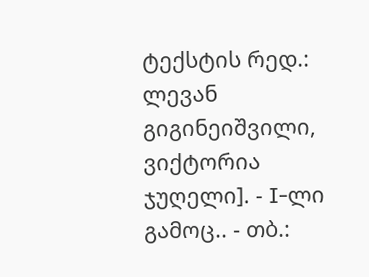ტექსტის რედ.: ლევან გიგინეიშვილი, ვიქტორია ჯუღელი]. - I-ლი გამოც.. - თბ.: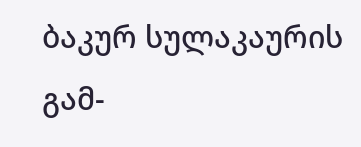ბაკურ სულაკაურის გამ-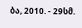ბა, 2010. - 29სმ.